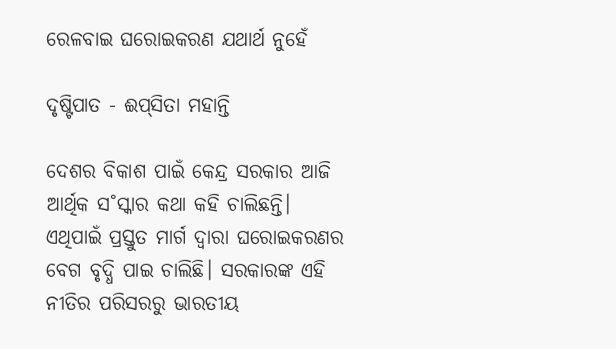ରେଳବାଇ ଘରୋଇକରଣ ଯଥାର୍ଥ ନୁହେଁ

ଦୃଷ୍ଟିପାତ - ଈପ୍‌ସିତା ମହାନ୍ତି

ଦେଶର ବିକାଶ ପାଇଁ କେନ୍ଦ୍ର ସରକାର ଆଜି ଆର୍ଥିକ ସ˚ସ୍କାର କଥା କହି ଚାଲିଛନ୍ତି। ଏଥିପାଇଁ ପ୍ରସ୍ତୁତ ମାର୍ଗ ଦ୍ବାରା ଘରୋଇକରଣର ବେଗ ବୃଦ୍ଧି ପାଇ ଚାଲିଛି। ସରକାରଙ୍କ ଏହି ନୀତିର ପରିସରରୁ ଭାରତୀୟ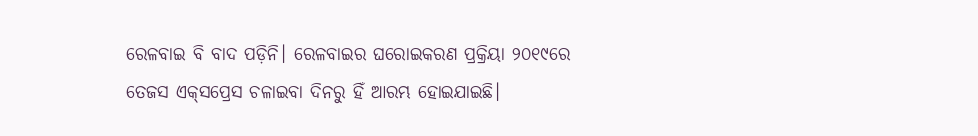ରେଳବାଇ ବି ବାଦ ପଡ଼ିନି। ରେଳବାଇର ଘରୋଇକରଣ ପ୍ରକ୍ରିୟା ୨୦୧୯ରେ ତେଜସ ଏକ୍‌ସପ୍ରେସ ଚଳାଇବା ଦିନରୁ ହିଁ ଆରମ୍ଭ ହୋଇଯାଇଛି।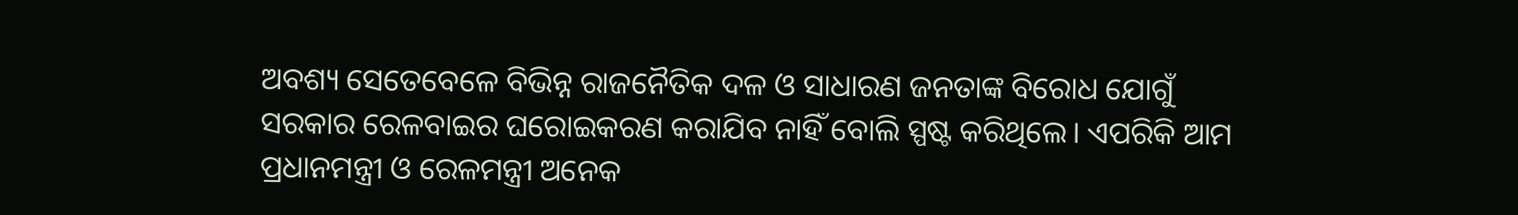ଅବଶ୍ୟ ସେତେବେଳେ ବିଭିନ୍ନ ରାଜନୈତିକ ଦଳ ଓ ସାଧାରଣ ଜନତାଙ୍କ ବିରୋଧ ଯୋଗୁଁ ସରକାର ରେଳବାଇର ଘରୋଇକରଣ କରାଯିବ ନାହିଁ ବୋଲି ସ୍ପଷ୍ଟ କରିଥିଲେ। ଏପରିକି ଆମ ପ୍ରଧାନମନ୍ତ୍ରୀ ଓ ରେଳମନ୍ତ୍ରୀ ଅନେକ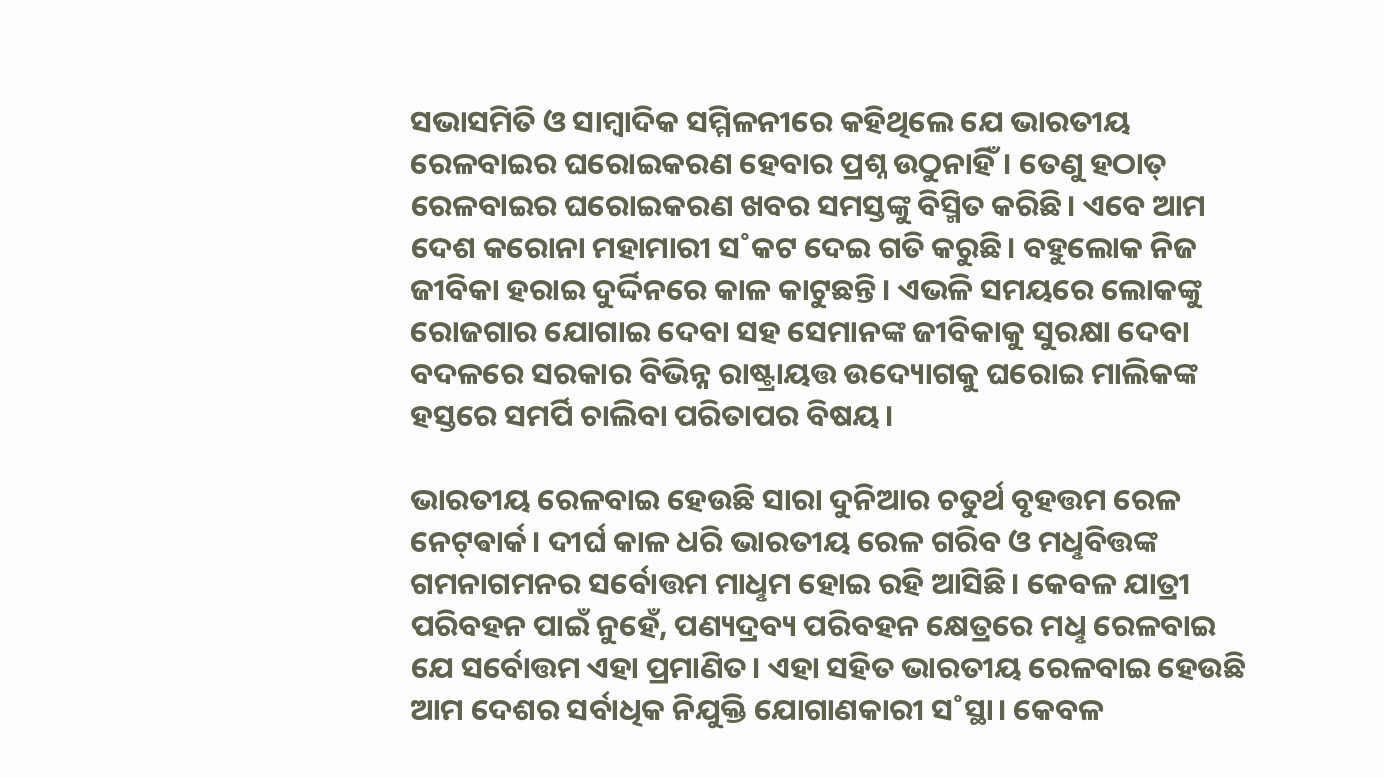ସଭାସମିତି ଓ ସାମ୍ବାଦିକ ସମ୍ମିଳନୀରେ କହିଥିଲେ ଯେ ଭାରତୀୟ ରେଳବାଇର ଘରୋଇକରଣ ହେବାର ପ୍ରଶ୍ନ ଉଠୁନାହିଁ। ତେଣୁ ହଠାତ୍‌ ରେଳବାଇର ଘରୋଇକରଣ ଖବର ସମସ୍ତଙ୍କୁ ବିସ୍ମିତ କରିଛି। ଏବେ ଆମ ଦେଶ କରୋନା ମହାମାରୀ ସ˚କଟ ଦେଇ ଗତି କରୁଛି। ବହୁଲୋକ ନିଜ ଜୀବିକା ହରାଇ ଦୁର୍ଦ୍ଦିନରେ କାଳ କାଟୁଛନ୍ତି। ଏଭଳି ସମୟରେ ଲୋକଙ୍କୁ ରୋଜଗାର ଯୋଗାଇ ଦେବା ସହ ସେମାନଙ୍କ ଜୀବିକାକୁ ସୁରକ୍ଷା ଦେବା ବଦଳରେ ସରକାର ବିଭିନ୍ନ ରାଷ୍ଟ୍ରାୟତ୍ତ ଉଦ୍ୟୋଗକୁ ଘରୋଇ ମାଲିକଙ୍କ ହସ୍ତରେ ସମର୍ପି ଚାଲିବା ପରିତାପର ବିଷୟ।

ଭାରତୀୟ ରେଳବାଇ ହେଉଛି ସାରା ଦୁନିଆର ଚତୁର୍ଥ ବୃହତ୍ତମ ରେଳ ନେଟ୍‌ଵାର୍କ। ଦୀର୍ଘ କାଳ ଧରି ଭାରତୀୟ ରେଳ ଗରିବ ଓ ମଧୢବିତ୍ତଙ୍କ ଗମନାଗମନର ସର୍ବୋତ୍ତମ ମାଧୢମ ହୋଇ ରହି ଆସିଛି। କେବଳ ଯାତ୍ରୀ ପରିବହନ ପାଇଁ ନୁହେଁ, ପଣ୍ୟଦ୍ରବ୍ୟ ପରିବହନ କ୍ଷେତ୍ରରେ ମଧୢ ରେଳବାଇ ଯେ ସର୍ବୋତ୍ତମ ଏହା ପ୍ରମାଣିତ। ଏହା ସହିତ ଭାରତୀୟ ରେଳବାଇ ହେଉଛି ଆମ ଦେଶର ସର୍ବାଧିକ ନିଯୁକ୍ତି ଯୋଗାଣକାରୀ ସ˚ସ୍ଥା। କେବଳ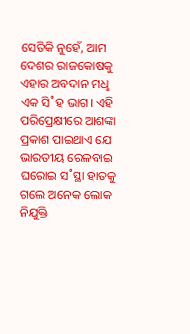ସେତିକି ନୁହେଁ, ଆମ ଦେଶର ରାଜକୋଷକୁ ଏହାର ଅବଦାନ ମଧୢ ଏକ ସି˚ହ ଭାଗ। ଏହି ପରିପ୍ରେକ୍ଷୀରେ ଆଶଙ୍କା ପ୍ରକାଶ ପାଇଥାଏ ଯେ ଭାରତୀୟ ରେଳବାଇ ଘରୋଇ ସ˚ସ୍ଥା ହାତକୁ ଗଲେ ଅନେକ ଲୋକ ନିଯୁକ୍ତି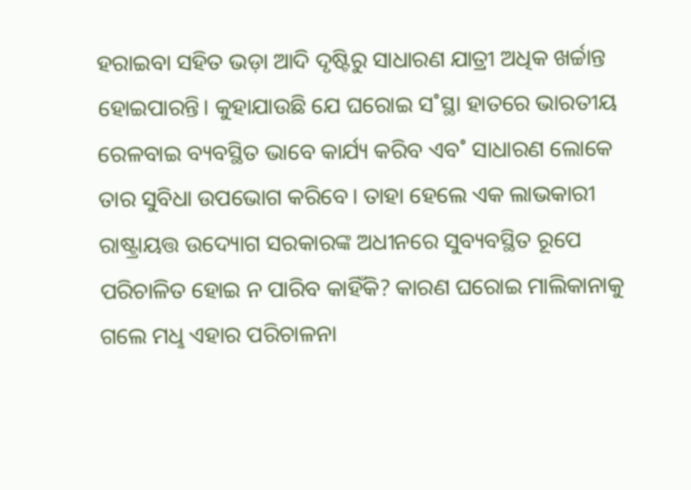ହରାଇବା ସହିତ ଭଡ଼ା ଆଦି ଦୃଷ୍ଟିରୁ ସାଧାରଣ ଯାତ୍ରୀ ଅଧିକ ଖର୍ଚ୍ଚାନ୍ତ ହୋଇପାରନ୍ତି। କୁହାଯାଉଛି ଯେ ଘରୋଇ ସ˚ସ୍ଥା ହାତରେ ଭାରତୀୟ ରେଳବାଇ ବ୍ୟବସ୍ଥିତ ଭାବେ କାର୍ଯ୍ୟ କରିବ ଏବ˚ ସାଧାରଣ ଲୋକେ ତାର ସୁବିଧା ଉପଭୋଗ କରିବେ। ତାହା ହେଲେ ଏକ ଲାଭକାରୀ ରାଷ୍ଟ୍ରାୟତ୍ତ ଉଦ୍ୟୋଗ ସରକାରଙ୍କ ଅଧୀନରେ ସୁବ୍ୟବସ୍ଥିତ ରୂପେ ପରିଚାଳିତ ହୋଇ ନ ପାରିବ କାହିଁକି? କାରଣ ଘରୋଇ ମାଲିକାନାକୁ ଗଲେ ମଧୢ ଏହାର ପରିଚାଳନା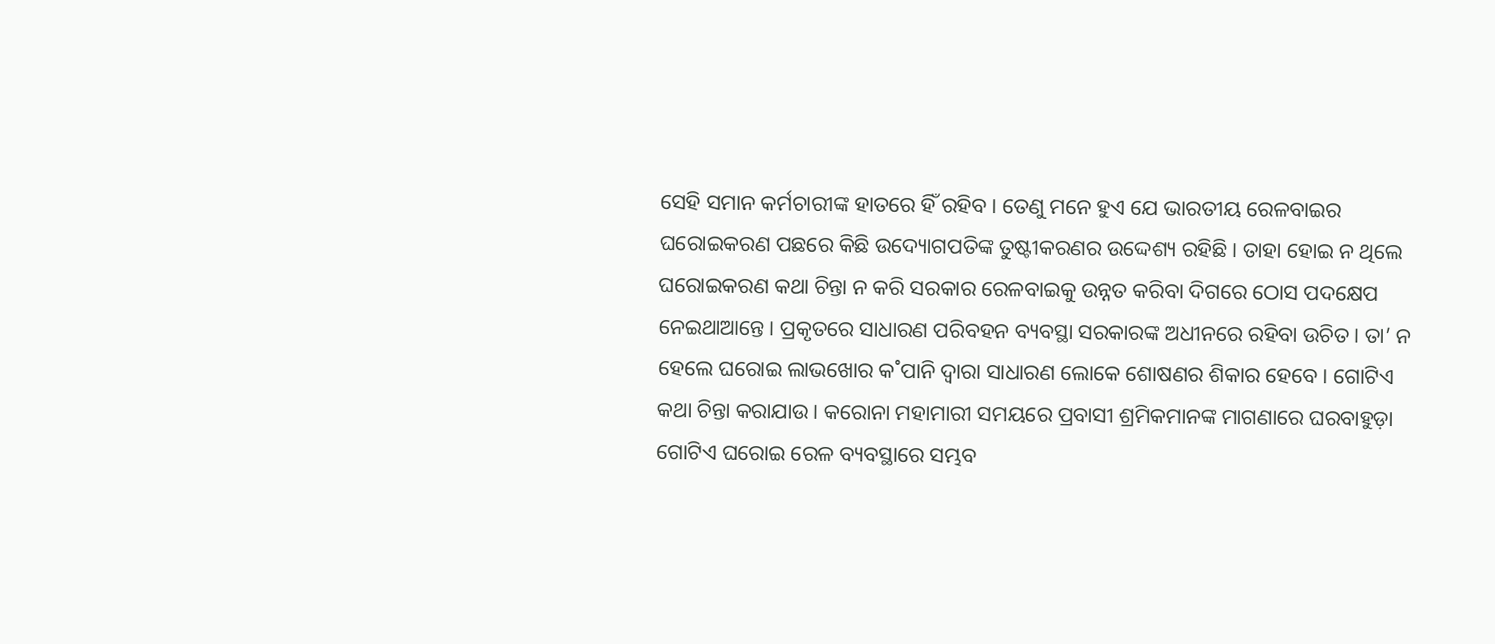ସେହି ସମାନ କର୍ମଚାରୀଙ୍କ ହାତରେ ହିଁ ରହିବ। ତେଣୁ ମନେ ହୁଏ ଯେ ଭାରତୀୟ ରେଳବାଇର ଘରୋଇକରଣ ପଛରେ କିଛି ଉଦ୍ୟୋଗପତିଙ୍କ ତୁଷ୍ଟୀକରଣର ଉଦ୍ଦେଶ୍ୟ ରହିଛି। ତାହା ହୋଇ ନ ଥିଲେ ଘରୋଇକରଣ କଥା ଚିନ୍ତା ନ କରି ସରକାର ରେଳବାଇକୁ ଉନ୍ନତ କରିବା ଦିଗରେ ଠୋସ ପଦକ୍ଷେପ ନେଇଥାଆନ୍ତେ। ପ୍ରକୃତରେ ସାଧାରଣ ପରିବହନ ବ୍ୟବସ୍ଥା ସରକାରଙ୍କ ଅଧୀନରେ ରହିବା ଉଚିତ। ତା’ ନ ହେଲେ ଘରୋଇ ଲାଭଖୋର କ˚ପାନି ଦ୍ବାରା ସାଧାରଣ ଲୋକେ ଶୋଷଣର ଶିକାର ହେବେ। ଗୋଟିଏ କଥା ଚିନ୍ତା କରାଯାଉ। କରୋନା ମହାମାରୀ ସମୟରେ ପ୍ରବାସୀ ଶ୍ରମିକମାନଙ୍କ ମାଗଣାରେ ଘରବାହୁଡ଼ା ଗୋଟିଏ ଘରୋଇ ରେଳ ବ୍ୟବସ୍ଥାରେ ସମ୍ଭବ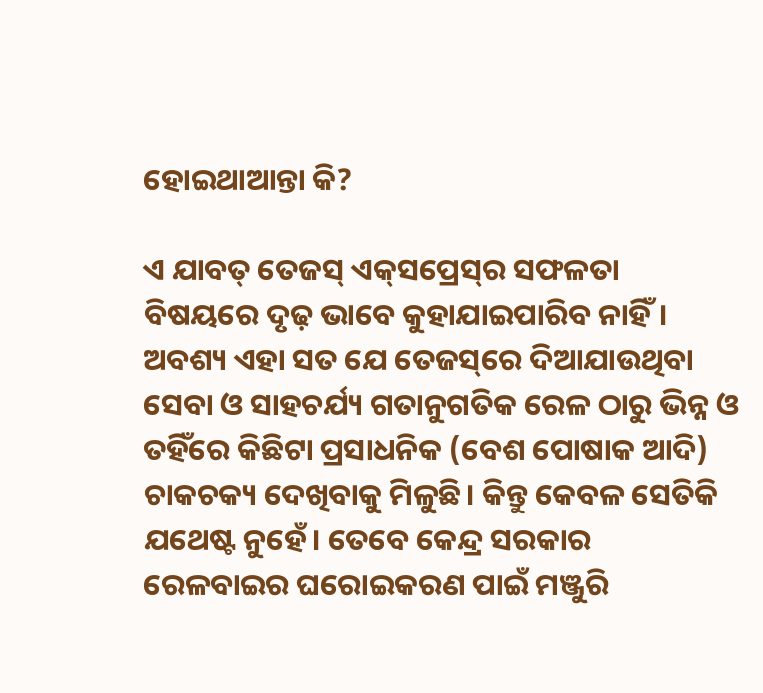ହୋଇଥାଆନ୍ତା କି?

ଏ ଯାବତ୍‌ ତେଜସ୍‌ ଏକ୍‌ସପ୍ରେସ୍‌ର ସଫଳତା ବିଷୟରେ ଦୃଢ଼ ଭାବେ କୁହାଯାଇପାରିବ ନାହିଁ। ଅବଶ୍ୟ ଏହା ସତ ଯେ ତେଜସ୍‌ରେ ଦିଆଯାଉଥିବା ସେବା ଓ ସାହଚର୍ଯ୍ୟ ଗତାନୁଗତିକ ରେଳ ଠାରୁ ଭିନ୍ନ ଓ ତହିଁରେ କିଛିଟା ପ୍ରସାଧନିକ (ବେଶ ପୋଷାକ ଆଦି) ଚାକଚକ୍ୟ ଦେଖିବାକୁ ମିଳୁଛି। କିନ୍ତୁ କେବଳ ସେତିକି ଯଥେଷ୍ଟ ନୁହେଁ। ତେବେ କେନ୍ଦ୍ର ସରକାର ରେଳବାଇର ଘରୋଇକରଣ ପାଇଁ ମଞ୍ଜୁରି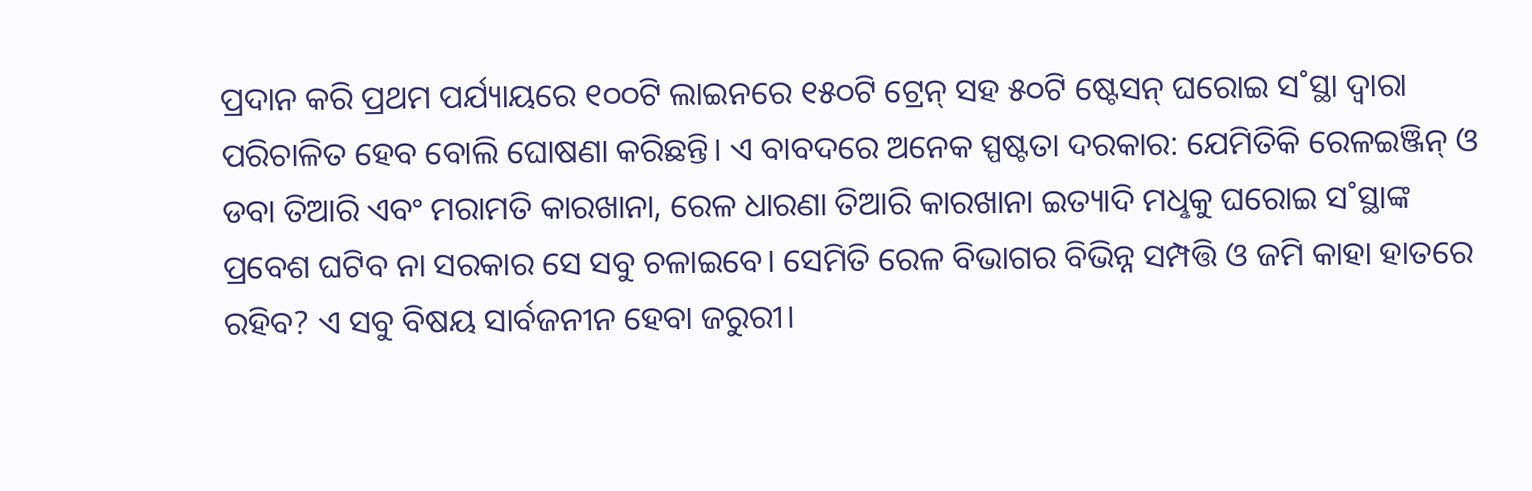ପ୍ରଦାନ କରି ପ୍ରଥମ ପର୍ଯ୍ୟାୟରେ ୧୦୦ଟି ଲାଇନରେ ୧୫୦ଟି ଟ୍ରେନ୍‌ ସହ ୫୦ଟି ଷ୍ଟେସନ୍‌ ଘରୋଇ ସ˚ସ୍ଥା ଦ୍ବାରା ପରିଚାଳିତ ହେବ ବୋଲି ଘୋଷଣା କରିଛନ୍ତି। ଏ ବାବଦରେ ଅନେକ ସ୍ପଷ୍ଟତା ଦରକାର: ଯେମିତିକି ରେଳଇଞ୍ଜିନ୍‌ ଓ ଡବା ତିଆରି ଏବଂ ମରାମତି କାରଖାନା, ରେଳ ଧାରଣା ତିଆରି କାରଖାନା ଇତ୍ୟାଦି ମଧୢକୁ ଘରୋଇ ସ˚ସ୍ଥାଙ୍କ ପ୍ରବେଶ ଘଟିବ ନା ସରକାର ସେ ସବୁ ଚଳାଇବେ। ସେମିତି ରେଳ ବିଭାଗର ବିଭିନ୍ନ ସମ୍ପତ୍ତି ଓ ଜମି କାହା ହାତରେ ରହିବ? ଏ ସବୁ ବିଷୟ ସାର୍ବଜନୀନ ହେବା ଜରୁରୀ।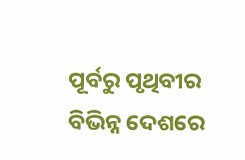ପୂର୍ବରୁ ପୃଥିବୀର ବିଭିନ୍ନ ଦେଶରେ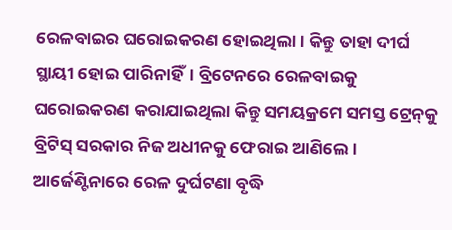ରେଳବାଇର ଘରୋଇକରଣ ହୋଇଥିଲା। କିନ୍ତୁ ତାହା ଦୀର୍ଘ ସ୍ଥାୟୀ ହୋଇ ପାରିନାହିଁ। ବ୍ରିଟେନରେ ରେଳବାଇକୁ ଘରୋଇକରଣ କରାଯାଇଥିଲା କିନ୍ତୁ ସମୟକ୍ରମେ ସମସ୍ତ ଟ୍ରେନ୍‌କୁ ବ୍ରିଟିସ୍‌ ସରକାର ନିଜ ଅଧୀନକୁ ଫେରାଇ ଆଣିଲେ। ଆର୍ଜେଣ୍ଟିନାରେ ରେଳ ଦୁର୍ଘଟଣା ବୃଦ୍ଧି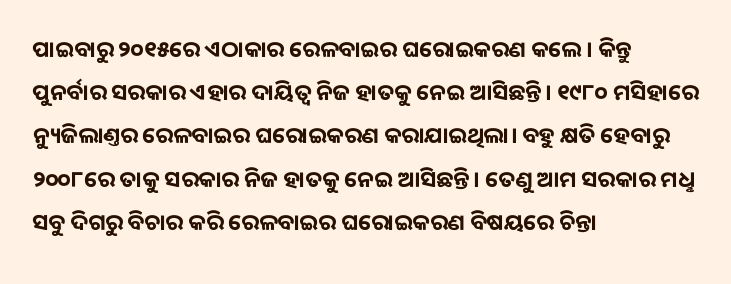ପାଇବାରୁ ୨୦୧୫ରେ ଏଠାକାର ରେଳବାଇର ଘରୋଇକରଣ କଲେ। କିନ୍ତୁ ପୁନର୍ବାର ସରକାର ଏହାର ଦାୟିତ୍ବ ନିଜ ହାତକୁ ନେଇ ଆସିଛନ୍ତି। ୧୯୮୦ ମସିହାରେ ନ୍ୟୁଜିଲାଣ୍ତର ରେଳବାଇର ଘରୋଇକରଣ କରାଯାଇଥିଲା। ବହୁ କ୍ଷତି ହେବାରୁ ୨୦୦୮ରେ ତାକୁ ସରକାର ନିଜ ହାତକୁ ନେଇ ଆସିଛନ୍ତି। ତେଣୁ ଆମ ସରକାର ମଧୢ ସବୁ ଦିଗରୁ ବିଚାର କରି ରେଳବାଇର ଘରୋଇକରଣ ବିଷୟରେ ଚିନ୍ତା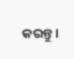କରନ୍ତୁ।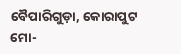ବୈପାରିଗୁଡ଼ା, କୋରାପୁଟ
ମୋ-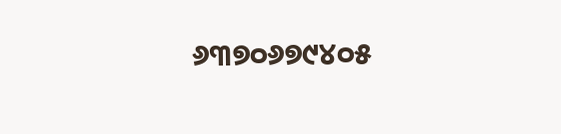୬୩୭୦୬୭୯୪୦୫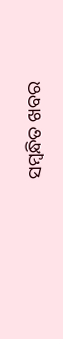ସମ୍ବନ୍ଧିତ ଖବର